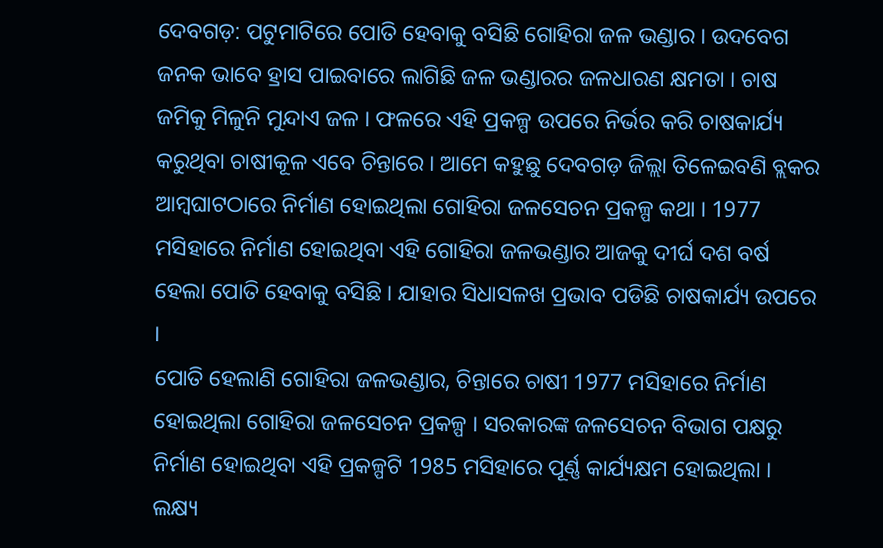ଦେବଗଡ଼: ପଟୁମାଟିରେ ପୋତି ହେବାକୁ ବସିଛି ଗୋହିରା ଜଳ ଭଣ୍ଡାର । ଉଦବେଗ ଜନକ ଭାବେ ହ୍ରାସ ପାଇବାରେ ଲାଗିଛି ଜଳ ଭଣ୍ଡାରର ଜଳଧାରଣ କ୍ଷମତା । ଚାଷ ଜମିକୁ ମିଳୁନି ମୁନ୍ଦାଏ ଜଳ । ଫଳରେ ଏହି ପ୍ରକଳ୍ପ ଉପରେ ନିର୍ଭର କରି ଚାଷକାର୍ଯ୍ୟ କରୁଥିବା ଚାଷୀକୂଳ ଏବେ ଚିନ୍ତାରେ । ଆମେ କହୁଛୁ ଦେବଗଡ଼ ଜିଲ୍ଲା ତିଳେଇବଣି ବ୍ଲକର ଆମ୍ବଘାଟଠାରେ ନିର୍ମାଣ ହୋଇଥିଲା ଗୋହିରା ଜଳସେଚନ ପ୍ରକଳ୍ପ କଥା । 1977 ମସିହାରେ ନିର୍ମାଣ ହୋଇଥିବା ଏହି ଗୋହିରା ଜଳଭଣ୍ଡାର ଆଜକୁ ଦୀର୍ଘ ଦଶ ବର୍ଷ ହେଲା ପୋତି ହେବାକୁ ବସିଛି । ଯାହାର ସିଧାସଳଖ ପ୍ରଭାବ ପଡିଛି ଚାଷକାର୍ଯ୍ୟ ଉପରେ ।
ପୋତି ହେଲାଣି ଗୋହିରା ଜଳଭଣ୍ଡାର, ଚିନ୍ତାରେ ଚାଷୀ 1977 ମସିହାରେ ନିର୍ମାଣ ହୋଇଥିଲା ଗୋହିରା ଜଳସେଚନ ପ୍ରକଳ୍ପ । ସରକାରଙ୍କ ଜଳସେଚନ ବିଭାଗ ପକ୍ଷରୁ ନିର୍ମାଣ ହୋଇଥିବା ଏହି ପ୍ରକଳ୍ପଟି 1985 ମସିହାରେ ପୂର୍ଣ୍ଣ କାର୍ଯ୍ୟକ୍ଷମ ହୋଇଥିଲା । ଲକ୍ଷ୍ୟ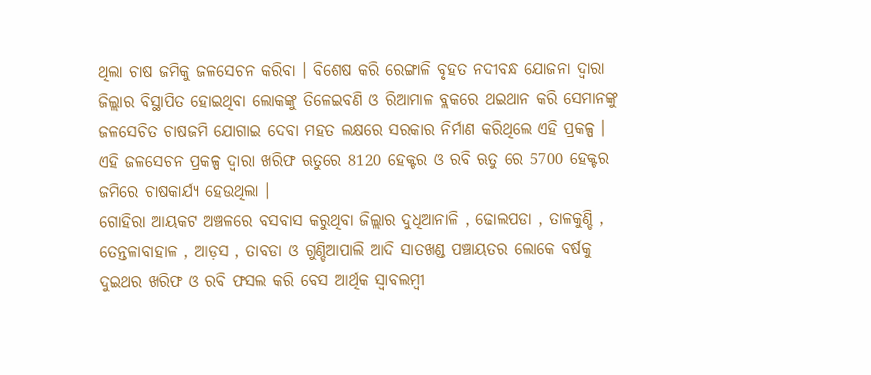ଥିଲା ଚାଷ ଜମିକୁ ଜଳସେଚନ କରିବା । ବିଶେଷ କରି ରେଙ୍ଗାଳି ବୃହତ ନଦୀବନ୍ଧ ଯୋଜନା ଦ୍ୱାରା ଜିଲ୍ଲାର ବିସ୍ଥାପିତ ହୋଇଥିବା ଲୋକଙ୍କୁ ତିଳେଇବଣି ଓ ରିଆମାଳ ବ୍ଲକରେ ଥଇଥାନ କରି ସେମାନଙ୍କୁ ଜଳସେଚିତ ଚାଷଜମି ଯୋଗାଇ ଦେବା ମହତ ଲକ୍ଷରେ ସରକାର ନିର୍ମାଣ କରିଥିଲେ ଏହି ପ୍ରକଳ୍ପ । ଏହି ଜଳସେଚନ ପ୍ରକଳ୍ପ ଦ୍ବାରା ଖରିଫ ଋତୁରେ 8120 ହେକ୍ଟର ଓ ରବି ଋତୁ ରେ 5700 ହେକ୍ଟର ଜମିରେ ଚାଷକାର୍ଯ୍ୟ ହେଉଥିଲା ।
ଗୋହିରା ଆୟକଟ ଅଞ୍ଚଳରେ ବସବାସ କରୁଥିବା ଜିଲ୍ଲାର ଦୁଧିଆନାଳି , ଢୋଲପଡା , ତାଳକୁଣ୍ଡି , ତେନ୍ତଳାବାହାଳ , ଆଡ଼ସ , ତାବଡା ଓ ଗୁଣ୍ଡିଆପାଲି ଆଦି ସାତଖଣ୍ଡ ପଞ୍ଚାୟତର ଲୋକେ ବର୍ଷକୁ ଦୁଇଥର ଖରିଫ ଓ ରବି ଫସଲ କରି ବେସ ଆର୍ଥିକ ସ୍ୱାବଲମ୍ବୀ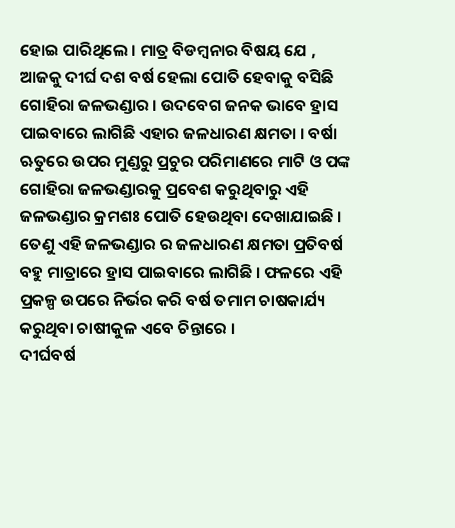ହୋଇ ପାରିଥିଲେ । ମାତ୍ର ବିଡମ୍ବନାର ବିଷୟ ଯେ , ଆଜକୁ ଦୀର୍ଘ ଦଶ ବର୍ଷ ହେଲା ପୋତି ହେବାକୁ ବସିଛି ଗୋହିରା ଜଳଭଣ୍ଡାର । ଉଦବେଗ ଜନକ ଭାବେ ହ୍ରାସ ପାଇବାରେ ଲାଗିଛି ଏହାର ଜଳଧାରଣ କ୍ଷମତା । ବର୍ଷା ଋତୁରେ ଉପର ମୁଣ୍ଡରୁ ପ୍ରଚୁର ପରିମାଣରେ ମାଟି ଓ ପଙ୍କ ଗୋହିରା ଜଳଭଣ୍ଡାରକୁ ପ୍ରବେଶ କରୁଥିବାରୁ ଏହି ଜଳଭଣ୍ଡାର କ୍ରମଶଃ ପୋତି ହେଉଥିବା ଦେଖାଯାଇଛି । ତେଣୁ ଏହି ଜଳଭଣ୍ଡାର ର ଜଳଧାରଣ କ୍ଷମତା ପ୍ରତିବର୍ଷ ବହୁ ମାତ୍ରାରେ ହ୍ରାସ ପାଇବାରେ ଲାଗିଛି । ଫଳରେ ଏହି ପ୍ରକଳ୍ପ ଉପରେ ନିର୍ଭର କରି ବର୍ଷ ତମାମ ଚାଷକାର୍ଯ୍ୟ କରୁଥିବା ଚାଷୀକୁଳ ଏବେ ଚିନ୍ତାରେ ।
ଦୀର୍ଘବର୍ଷ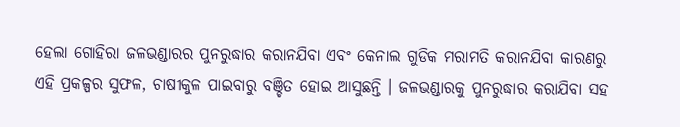ହେଲା ଗୋହିରା ଜଳଭଣ୍ଡାରର ପୁନରୁଦ୍ଧାର କରାନଯିବା ଏବଂ କେନାଲ ଗୁଡିକ ମରାମତି କରାନଯିବା କାରଣରୁ ଏହି ପ୍ରକଳ୍ପର ସୁଫଳ, ଚାଷୀକୁଳ ପାଇବାରୁ ବଞ୍ଚିତ ହୋଇ ଆସୁଛନ୍ତି । ଜଳଭଣ୍ଡାରକୁ ପୁନରୁଦ୍ଧାର କରାଯିବା ସହ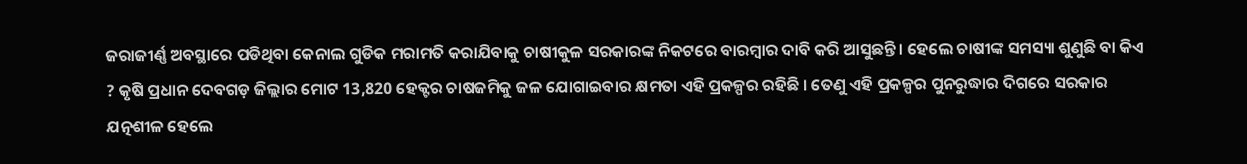ଜରାଜୀର୍ଣ୍ଣ ଅବସ୍ଥାରେ ପଡିଥିବା କେନାଲ ଗୁଡିକ ମରାମତି କରାଯିବାକୁ ଚାଷୀକୁଳ ସରକାରଙ୍କ ନିକଟରେ ବାରମ୍ବାର ଦାବି କରି ଆସୁଛନ୍ତି । ହେଲେ ଚାଷୀଙ୍କ ସମସ୍ୟା ଶୁଣୁଛି ବା କିଏ ? କୃଷି ପ୍ରଧାନ ଦେବଗଡ଼ ଜିଲ୍ଲାର ମୋଟ 13,820 ହେକ୍ଟର ଚାଷଜମିକୁ ଜଳ ଯୋଗାଇବାର କ୍ଷମତା ଏହି ପ୍ରକଳ୍ପର ରହିଛି । ତେଣୁ ଏହି ପ୍ରକଳ୍ପର ପୁନରୁଦ୍ଧାର ଦିଗରେ ସରକାର ଯତ୍ନଶୀଳ ହେଲେ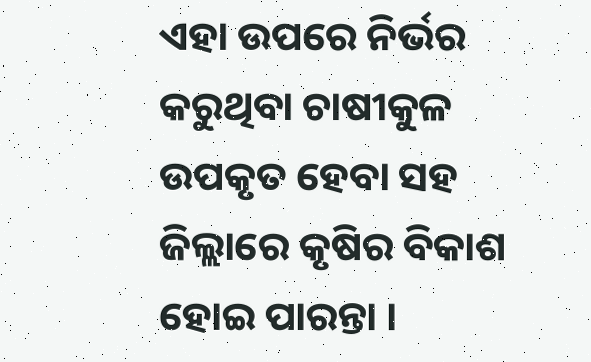ଏହା ଉପରେ ନିର୍ଭର କରୁଥିବା ଚାଷୀକୁଳ ଉପକୃତ ହେବା ସହ ଜିଲ୍ଲାରେ କୃଷିର ବିକାଶ ହୋଇ ପାରନ୍ତା ।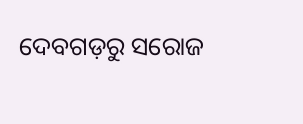ଦେବଗଡ଼ରୁ ସରୋଜ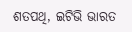ଶତପଥି, ଇଟିଭି ଭାରତ